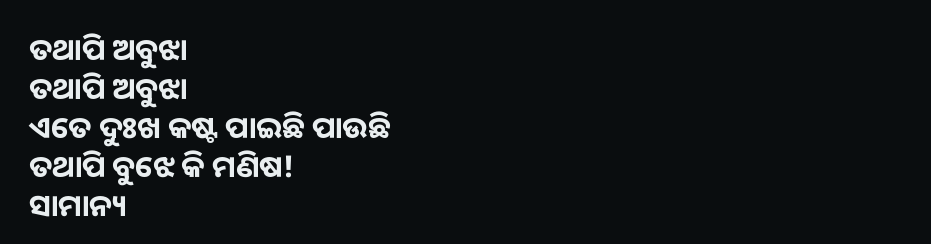ତଥାପି ଅବୁଝା
ତଥାପି ଅବୁଝା
ଏତେ ଦୁଃଖ କଷ୍ଟ ପାଇଛି ପାଉଛି
ତଥାପି ବୁଝେ କି ମଣିଷ!
ସାମାନ୍ୟ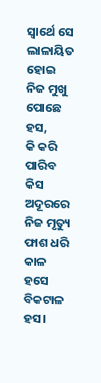ସ୍ଵାର୍ଥେ ସେ ଲାଳାୟିତ ହୋଇ
ନିଜ ମୁଖୁ ପୋଛେ ହସ,
କି କରି ପାରିବ କିସ
ଅଦୂରରେ ନିଜ ମୃତ୍ୟୁ ଫାଶ ଧରି
କାଳ ହସେ ବିକଟାଳ ହସ।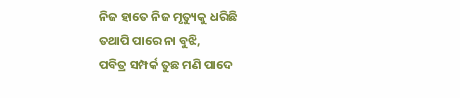ନିଜ ହାତେ ନିଜ ମୃତ୍ୟୁକୁ ଧରିଛି
ତଥାପି ପାରେ ନା ବୁଝି,
ପବିତ୍ର ସମ୍ପର୍କ ତୁଛ ମଣି ପାଦେ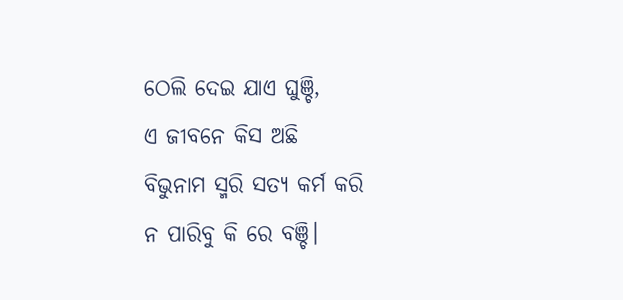ଠେଲି ଦେଇ ଯାଏ ଘୁଞ୍ଚି,
ଏ ଜୀବନେ କିସ ଅଛି
ବିଭୁନାମ ସ୍ମରି ସତ୍ୟ କର୍ମ କରି
ନ ପାରିବୁ କି ରେ ବଞ୍ଚି।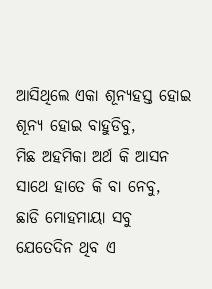ଆସିଥିଲେ ଏକା ଶୂନ୍ୟହସ୍ତ ହୋଇ
ଶୂନ୍ୟ ହୋଇ ବାହୁଡିବୁ,
ମିଛ ଅହମିକା ଅର୍ଥ କି ଆସନ
ସାଥେ ହାତେ କି ବା ନେବୁ,
ଛାଡି ମୋହମାୟା ସବୁ
ଯେତେଦିନ ଥିବ ଏ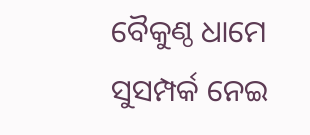ବୈକୁଣ୍ଠ ଧାମେ
ସୁସମ୍ପର୍କ ନେଇ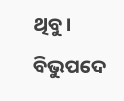ଥିବୁ।
ବିଭୁପଦେ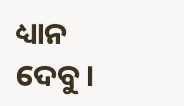ଧ୍ୟାନ ଦେବୁ।